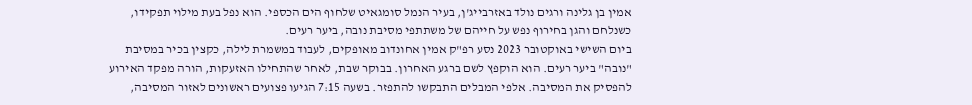אמין בן גלינה ורגים נולד באזרבייג'ן, בעיר הנמל סומגאיט שלחוף הים הכספי. הוא נפל בעת מילוי תפקידו, כשנלחם והגן בחירוף נפש על חייהם של משתתפי מסיבת נובה, ביער רעים.
ביום השישי באוקטובר 2023 נסע רפ"ק אמין אחונדוב מאופקים, לעבוד במשמרת לילה, כקצין בכיר במסיבת "נובה" ביער רעים. הוא הוקפץ לשם ברגע האחרון. בבוקר שבת, לאחר שהתחילו האזעקות, הורה מפקד האירוע להפסיק את המסיבה. אלפי המבלים התבקשו להתפזר. בשעה 7:15 הגיעו פצועים ראשונים לאזור המסיבה,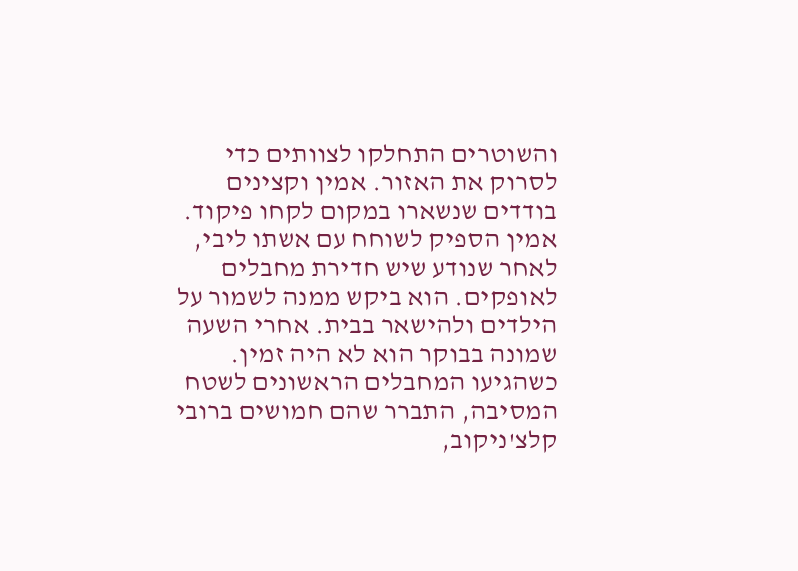והשוטרים התחלקו לצוותים כדי לסרוק את האזור. אמין וקצינים בודדים שנשארו במקום לקחו פיקוד. אמין הספיק לשוחח עם אשתו ליבי, לאחר שנודע שיש חדירת מחבלים לאופקים. הוא ביקש ממנה לשמור על הילדים ולהישאר בבית. אחרי השעה שמונה בבוקר הוא לא היה זמין.
כשהגיעו המחבלים הראשונים לשטח המסיבה, התברר שהם חמושים ברובי קלצ'ניקוב,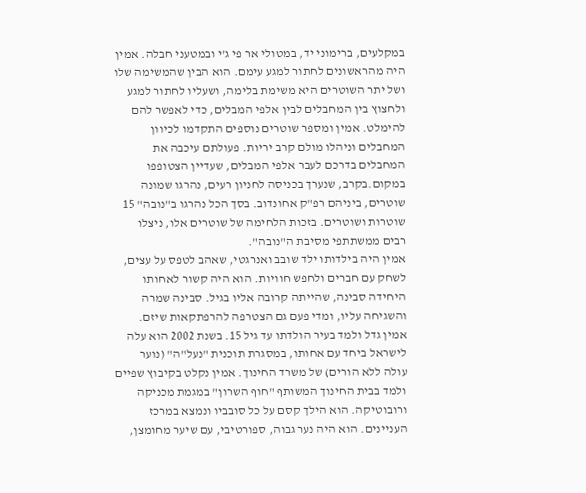במקלעים, ברימוני יד, במטולי אר פי ג'י ובמטעני חבלה. אמין היה מהראשונים לחתור למגע עימם. הוא הבין שהמשימה שלו ושל יתר השוטרים היא משימת בלימה, ושעליו לחתור למגע ולחצוץ בין המחבלים לבין אלפי המבלים, כדי לאפשר להם להימלט. אמין ומספר שוטרים נוספים התקדמו לכיוון המחבלים וניהלו מולם קרב יריות. פעולתם עיכבה את המחבלים בדרכם לעבר אלפי המבלים, שעדיין הצטופפו במקום.בקרב, שנערך בכניסה לחניון רעים, נהרגו שמונה שוטרים, ביניהם רפ"ק אחונדוב. בסך הכל נהרגו ב"נובה" 15 שוטרות ושוטרים. בזכות הלחימה של שוטרים אלו, ניצלו רבים ממשתתפי מסיבת ה"נובה".
אמין היה בילדותו ילד שובב ואנרגטי, שאהב לטפס על עצים, לשחק עם חברים ולחפש חוויות. הוא היה קשור לאחותו היחידה סבינה, שהייתה קרובה אליו בגיל. סבינה שמרה והשגיחה עליו, ומדי פעם גם הצטרפה להרפתקאות שיזם. אמין גדל ולמד בעיר הולדתו עד גיל 15. בשנת 2002 הוא עלה לישראל ביחד עם אחותו, במסגרת תוכנית "נעל"ה" (נוער עולה ללא הורים) של משרד החינוך. אמין נקלט בקיבוץ שפיים ולמד בבית החינוך המשותף "חוף השרון" במגמת מכניקה ורובוטיקה. הוא הילך קסם על כל סובביו ונמצא במרכז העניינים. הוא היה נער גבוה, ספורטיבי, עם שיער מחומצן,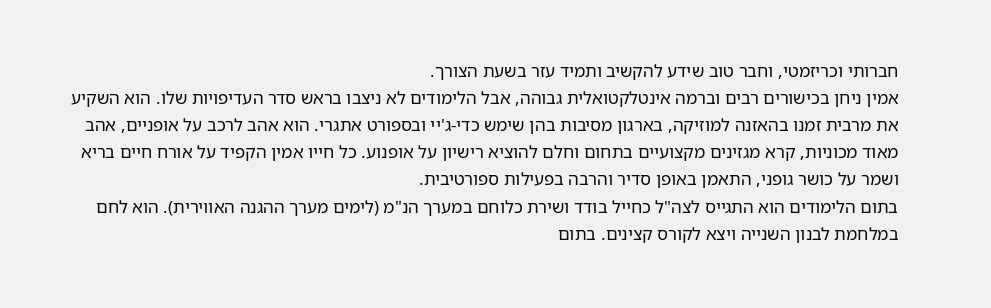חברותי וכריזמטי, וחבר טוב שידע להקשיב ותמיד עזר בשעת הצורך.
אמין ניחן בכישורים רבים וברמה אינטלקטואלית גבוהה, אבל הלימודים לא ניצבו בראש סדר העדיפויות שלו. הוא השקיע את מרבית זמנו בהאזנה למוזיקה, בארגון מסיבות בהן שימש כדי-ג'יי ובספורט אתגרי. הוא אהב לרכב על אופניים, אהב מאוד מכוניות, קרא מגזינים מקצועיים בתחום וחלם להוציא רישיון על אופנוע. כל חייו אמין הקפיד על אורח חיים בריא ושמר על כושר גופני, התאמן באופן סדיר והרבה בפעילות ספורטיבית.
בתום הלימודים הוא התגייס לצה"ל כחייל בודד ושירת כלוחם במערך הנ"מ (לימים מערך ההגנה האווירית). הוא לחם במלחמת לבנון השנייה ויצא לקורס קצינים. בתום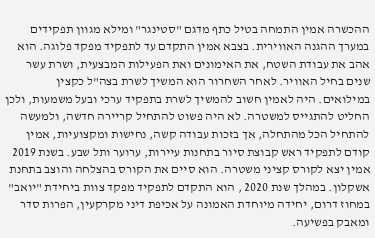ההכשרה אמין התמחה בטיל כתף מדגם "סטינגר" ומילא מגוון תפקידים במערך ההגנה האווירית. בצבא אמין התקדם עד לתפקיד מפקד פלוגה. הוא אהב את עבודת השטח, את האימונים ואת הפעילות המבצעית, ושרת עשר שנים בחיל האוויר. לאחר השחרור הוא המשיך לשרת בצה"ל כקצין במילואים. היה לאמין חשוב להמשיך לשרת בתפקיד ערכי ובעל משמעות, ולכן החליט להתגייס למשטרה. לא היה פשוט להתחיל קריירה חדשה, ולמעשה להתחיל הכל מהתחלה, אך בזכות עבודה קשה, נחישות ומקצועיות, אמין קודם לתפקיד ראש קבוצת סיור בתחנות עיירות, ערוער ותל שבע. בשנת 2019 אמין יצא לקורס קציני משטרה. הוא סיים את הקורס בהצלחה והוצב בתחנת אשקלון. במהלך שנת 2020 , הוא התקדם לתפקיד מפקד צוות ביחידת "יואב" במחוז דרום, יחידה מיוחדת האמונה על אכיפת דיני מקרקעין, הפרות סדר ומאבק בפשיעה.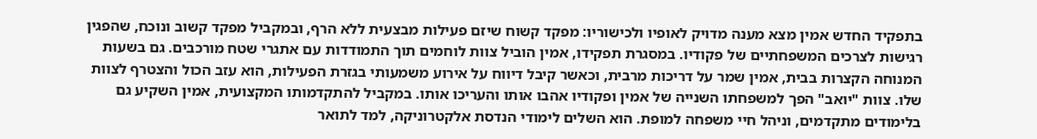בתפקיד החדש אמין מצא מענה מדויק לאופיו ולכישוריו: מפקד קשוח שיזם פעילות מבצעית ללא הרף, ובמקביל מפקד קשוב ונוכח, שהפגין רגישות לצרכים המשפחתיים של פקודיו. במסגרת תפקידו, אמין הוביל צוות לוחמים תוך התמודדות עם אתגרי שטח מורכבים. גם בשעות המנוחה הקצרות בבית, אמין שמר על דריכות מרבית, וכאשר קיבל דיווח על אירוע משמעותי בגזרת הפעילות, הוא עזב הכול והצטרף לצוות שלו. צוות "יואב" הפך למשפחתו השנייה של אמין ופקודיו אהבו אותו והעריכו אותו. במקביל להתקדמותו המקצועית, אמין השקיע גם בלימודים מתקדמים, וניהל חיי משפחה למופת. הוא השלים לימודי הנדסת אלקטרוניקה, למד לתואר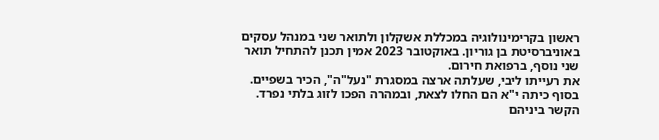ראשון בקרימינולוגיה במכללת אשקלון ולתואר שני במנהל עסקים באוניברסיטת בן גוריון. באוקטובר 2023 אמין תכנן להתחיל תואר שני נוסף, ברפואת חירום.
את רעייתו ליבי, שעלתה ארצה במסגרת "נעל"ה", הכיר בשפיים. בסוף כיתה י"א הם החלו לצאת, ובמהרה הפכו לזוג בלתי נפרד. הקשר ביניהם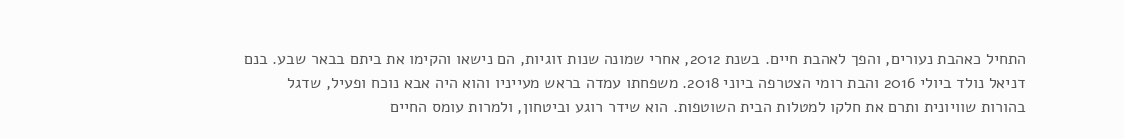התחיל כאהבת נעורים, והפך לאהבת חיים. בשנת 2012, אחרי שמונה שנות זוגיות, הם נישאו והקימו את ביתם בבאר שבע. בנם דניאל נולד ביולי 2016 והבת רומי הצטרפה ביוני 2018. משפחתו עמדה בראש מעייניו והוא היה אבא נוכח ופעיל, שדגל בהורות שוויונית ותרם את חלקו למטלות הבית השוטפות. הוא שידר רוגע וביטחון, ולמרות עומס החיים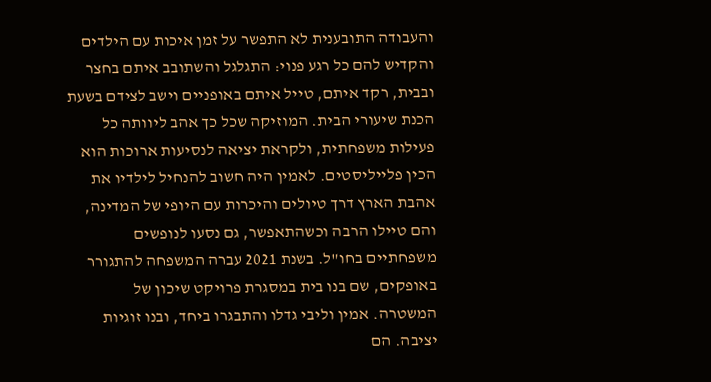והעבודה התובענית לא התפשר על זמן איכות עם הילדים והקדיש להם כל רגע פנוי: התגלגל והשתובב איתם בחצר ובבית, רקד איתם, טייל איתם באופניים וישב לצידם בשעת הכנת שיעורי הבית. המוזיקה שכל כך אהב ליוותה כל פעילות משפחתית, ולקראת יציאה לנסיעות ארוכות הוא הכין פלייליסטים. לאמין היה חשוב להנחיל לילדיו את אהבת הארץ דרך טיולים והיכרות עם היופי של המדינה, והם טיילו הרבה וכשהתאפשר, גם נסעו לנופשים משפחתיים בחו"ל. בשנת 2021 עברה המשפחה להתגורר באופקים, שם בנו בית במסגרת פרויקט שיכון של המשטרה. אמין וליבי גדלו והתבגרו ביחד, ובנו זוגיות יציבה. הם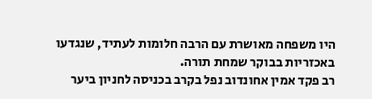היו משפחה מאושרת עם הרבה חלומות לעתיד, שנגדעו באכזריות בבוקר שמחת תורה.
רב פקד אמין אחונדוב נפל בקרב בכניסה לחניון ביער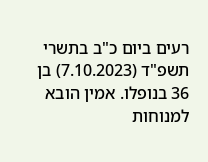רעים ביום כ"ב בתשרי תשפ"ד (7.10.2023) בן 36 בנופלו. אמין הובא למנוחות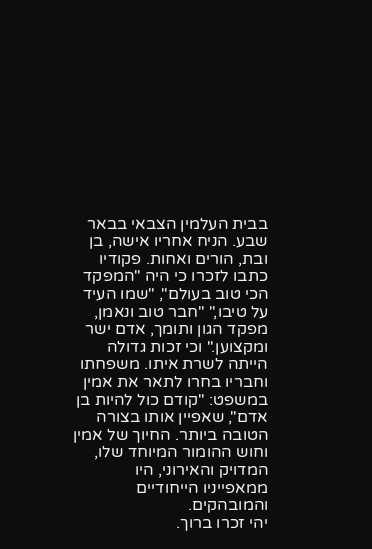בבית העלמין הצבאי בבאר שבע. הניח אחריו אישה, בן ובת, הורים ואחות. פקודיו כתבו לזכרו כי היה "המפקד הכי טוב בעולם", "שמו העיד על טיבו," "חבר טוב ונאמן, מפקד הגון ותומך, אדם ישר ומקצוען." וכי זכות גדולה הייתה לשרת איתו. משפחתו וחבריו בחרו לתאר את אמין במשפט: "קודם כול להיות בן אדם", שאפיין אותו בצורה הטובה ביותר. החיוך של אמין וחוש ההומור המיוחד שלו, המדויק והאירוני, היו ממאפייניו הייחודיים והמובהקים.
יהי זכרו ברוך.